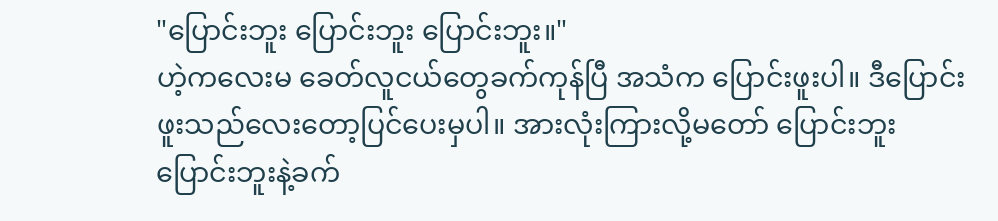"ပြောင်းဘူး ပြောင်းဘူး ပြောင်းဘူး။"
ဟဲ့ကလေးမ ခေတ်လူငယ်တွေခက်ကုန်ပြီ အသံက ပြောင်းဖူးပါ။ ဒီပြောင်းဖူးသည်လေးတော့ပြင်ပေးမှပါ။ အားလုံးကြားလို့မတော် ပြောင်းဘူး ပြောင်းဘူးနဲ့ခက်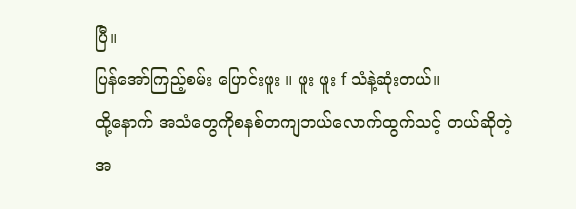ပြီ။
ပြန်အော်ကြည့်စမ်း ပြောင်းဖူး ။ ဖူး ဖူး f သံနဲ့ဆုံးတယ်။
ထို့နောက် အသံတွေကိုစနစ်တကျဘယ်လောက်ထွက်သင့် တယ်ဆိုတဲ့အ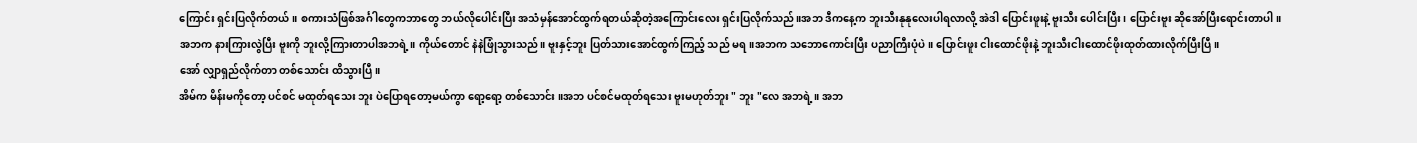ကြောင်း ရှင်းပြလိုက်တယ်။ စကားသံဖြစ်အင်္ဂါတွေကဘာတွေ ဘယ်လိုပေါင်းပြီး အသံမှန်အောင်ထွက်ရတယ်ဆိုတဲ့အကြောင်းလေး ရှင်းပြလိုက်သည်။အဘ ဒီကနေ့က ဘူးသီးနုနုလေးပါရလာလို့ အဲဒါ ပြောင်းဖူးနဲ့ ဗူးသီး ပေါင်းပြီး၊ ပြောင်းဗူး ဆိုအော်ပြီးရောင်းတာပါ။
အဘက နားကြားလွဲပြီး ဗူးကို ဘူးလို့ကြားတာပါအဘရဲ့။ ကိုယ်တောင် နဲနဲဖြုံသွားသည်။ ဗူးနှင့်ဘူး ပြတ်သားအောင်ထွက်ကြည့် သည် မရ။အဘက သဘောကောင်းပြီး ပညာကြီးပုံပဲ။ ပြောင်းဖူး ငါးထောင်ဖိုးနဲ့ ဘူးသီးငါးထောင်ဖိုးထုတ်ထားလိုက်ပြီးပြီ။
အော် လျှာရှည်လိုက်တာ တစ်သောင်း ထိသွားပြီ။
အိမ်က မိန်းမကိုတော့ ပင်စင် မထုတ်ရသေး ဘူး ပဲပြောရတော့မယ်ကွာ ရော့ရော့ တစ်သောင်း ။အဘ ပင်စင်မထုတ်ရသေး ဗူးမဟုတ်ဘူး " ဘူး "လေ အဘရဲ့။ အဘ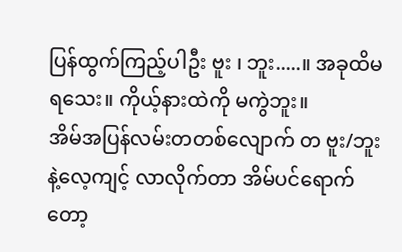ပြန်ထွက်ကြည့်ပါဦး ဗူး ၊ ဘူး.....။ အခုထိမရသေး။ ကိုယ့်နားထဲကို မကွဲဘူး။
အိမ်အပြန်လမ်းတတစ်လျောက် တ ဗူး/ဘူး နဲ့လေ့ကျင့် လာလိုက်တာ အိမ်ပင်ရောက်တော့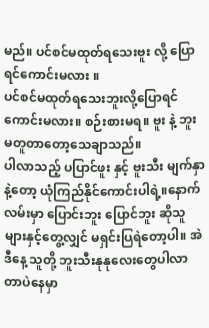မည်။ ပင်စင်မထုတ်ရသေးဗူး လို့ ပြောရင်ကောင်းမလား ။
ပင်စင်မထုတ်ရသေးဘူးလို့ပြောရင်ကောင်းမလား။ စဉ်းစားမရ။ ဗူး နဲ့ ဘူး မတူတာတော့သေချာသည်။
ပါလာသည့် ပပြာင်ဖူး နှင့် ဗူးသီး မျက်နှာနဲ့တော့ ယုံကြည်နိုင်ကောင်းပါရဲ့။နောက်လမ်းမှာ ပြောင်းဘူး ပြောင်ဘူး ဆိုသူများနှင့်တွေ့လျှင် မရှင်းပြရဲတော့ပါ။ အဲဒီနေ့ သူတို့ ဘူးသီးနုနုလေးတွေပါလာတာပဲနေမှာ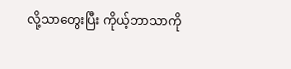လို့သာတွေးပြီး ကိုယ့်ဘာသာကို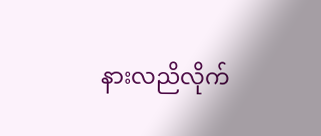နားလညိလိုက်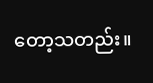တော့သတည်း။